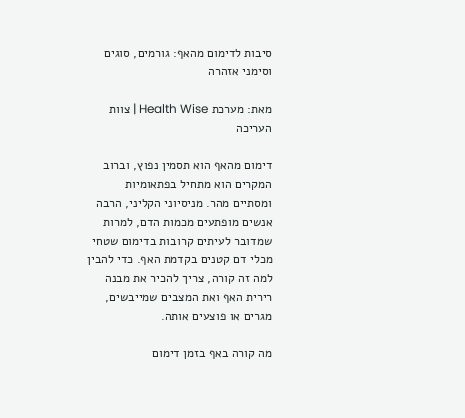סיבות לדימום מהאף: גורמים, סוגים וסימני אזהרה

מאת: מערכת Health Wise | צוות העריכה

דימום מהאף הוא תסמין נפוץ, וברוב המקרים הוא מתחיל בפתאומיות ומסתיים מהר. מניסיוני הקליני, הרבה אנשים מופתעים מכמות הדם, למרות שמדובר לעיתים קרובות בדימום שטחי מכלי דם קטנים בקדמת האף. כדי להבין למה זה קורה, צריך להכיר את מבנה רירית האף ואת המצבים שמייבשים, מגרים או פוצעים אותה.

מה קורה באף בזמן דימום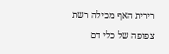רירית האף מכילה רשת צפופה של כלי דם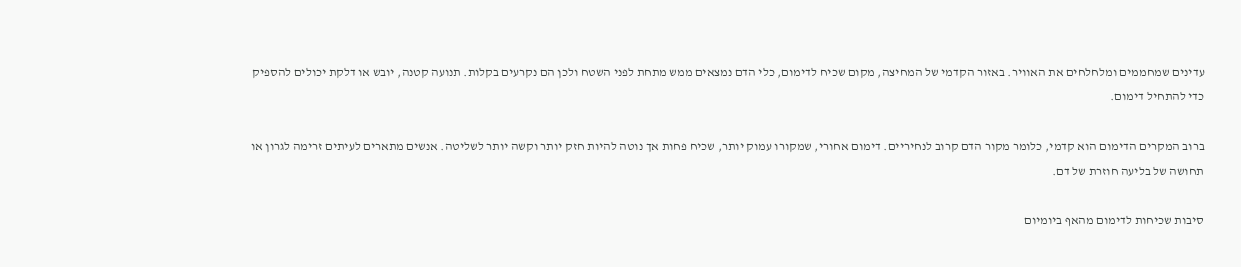עדינים שמחממים ומלחלחים את האוויר. באזור הקדמי של המחיצה, מקום שכיח לדימום, כלי הדם נמצאים ממש מתחת לפני השטח ולכן הם נקרעים בקלות. תנועה קטנה, יובש או דלקת יכולים להספיק כדי להתחיל דימום.

ברוב המקרים הדימום הוא קדמי, כלומר מקור הדם קרוב לנחיריים. דימום אחורי, שמקורו עמוק יותר, שכיח פחות אך נוטה להיות חזק יותר וקשה יותר לשליטה. אנשים מתארים לעיתים זרימה לגרון או תחושה של בליעה חוזרת של דם.

סיבות שכיחות לדימום מהאף ביומיום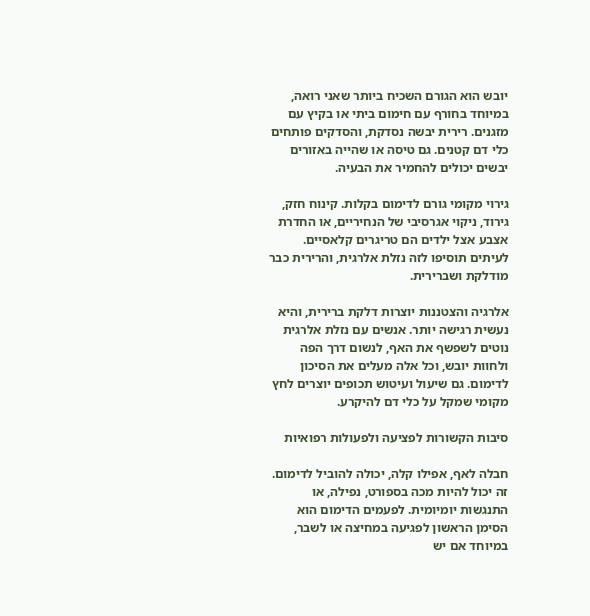יובש הוא הגורם השכיח ביותר שאני רואה, במיוחד בחורף עם חימום ביתי או בקיץ עם מזגנים. רירית יבשה נסדקת, והסדקים פותחים כלי דם קטנים. גם טיסה או שהייה באזורים יבשים יכולים להחמיר את הבעיה.

גירוי מקומי גורם לדימום בקלות. קינוח חזק, גירוד, ניקוי אגרסיבי של הנחיריים, או החדרת אצבע אצל ילדים הם טריגרים קלאסיים. לעיתים תוסיפו לזה נזלת אלרגית, והרירית כבר מודלקת ושברירית.

אלרגיה והצטננות יוצרות דלקת ברירית, והיא נעשית רגישה יותר. אנשים עם נזלת אלרגית נוטים לשפשף את האף, לנשום דרך הפה ולחוות יובש, וכל אלה מעלים את הסיכון לדימום. גם שיעול ועיטוש תכופים יוצרים לחץ מקומי שמקל על כלי דם להיקרע.

סיבות הקשורות לפציעה ולפעולות רפואיות

חבלה לאף, אפילו קלה, יכולה להוביל לדימום. זה יכול להיות מכה בספורט, נפילה, או התנגשות יומיומית. לפעמים הדימום הוא הסימן הראשון לפגיעה במחיצה או לשבר, במיוחד אם יש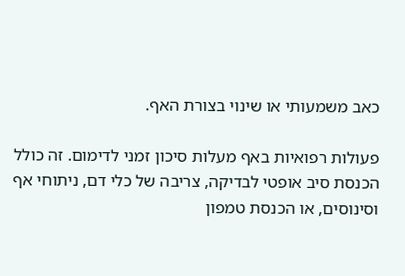כאב משמעותי או שינוי בצורת האף.

פעולות רפואיות באף מעלות סיכון זמני לדימום. זה כולל הכנסת סיב אופטי לבדיקה, צריבה של כלי דם, ניתוחי אף וסינוסים, או הכנסת טמפון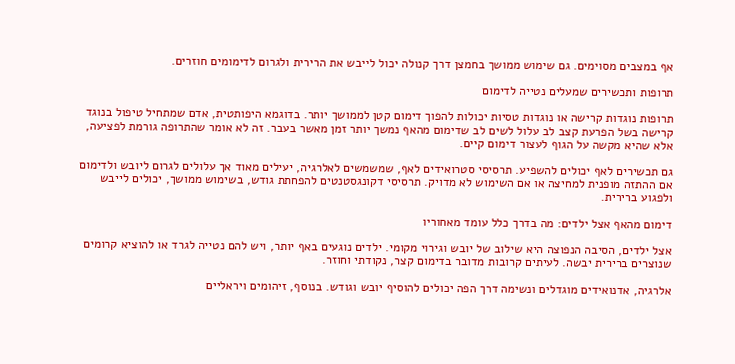אף במצבים מסוימים. גם שימוש ממושך בחמצן דרך קנולה יכול לייבש את הרירית ולגרום לדימומים חוזרים.

תרופות ותכשירים שמעלים נטייה לדימום

תרופות נוגדות קרישה או נוגדות טסיות יכולות להפוך דימום קטן לממושך יותר. בדוגמא היפותטית, אדם שמתחיל טיפול בנוגד קרישה בשל הפרעת קצב לב עלול לשים לב שדימום מהאף נמשך יותר זמן מאשר בעבר. זה לא אומר שהתרופה גורמת לפציעה, אלא שהיא מקשה על הגוף לעצור דימום קיים.

גם תכשירים לאף יכולים להשפיע. תרסיסי סטרואידים לאף, שמשמשים לאלרגיה, יעילים מאוד אך עלולים לגרום ליובש ולדימום אם ההתזה מופנית למחיצה או אם השימוש לא מדויק. תרסיסי דקונגסטנטים להפחתת גודש, בשימוש ממושך, יכולים לייבש ולפגוע ברירית.

דימום מהאף אצל ילדים: מה בדרך כלל עומד מאחוריו

אצל ילדים, הסיבה הנפוצה היא שילוב של יובש וגירוי מקומי. ילדים נוגעים באף יותר, ויש להם נטייה לגרד או להוציא קרומים שנוצרים ברירית יבשה. לעיתים קרובות מדובר בדימום קצר, נקודתי וחוזר.

אלרגיה, אדנואידים מוגדלים ונשימה דרך הפה יכולים להוסיף יובש וגודש. בנוסף, זיהומים ויראליים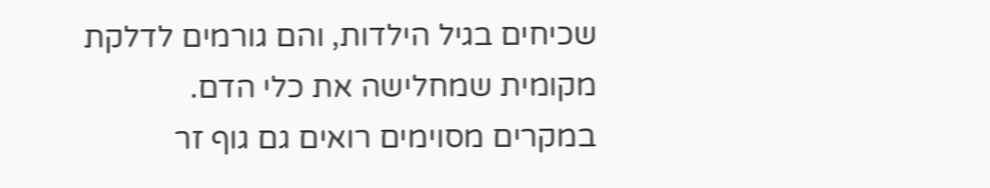שכיחים בגיל הילדות, והם גורמים לדלקת מקומית שמחלישה את כלי הדם. במקרים מסוימים רואים גם גוף זר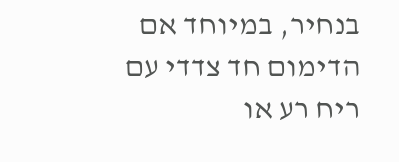בנחיר, במיוחד אם הדימום חד צדדי עם ריח רע או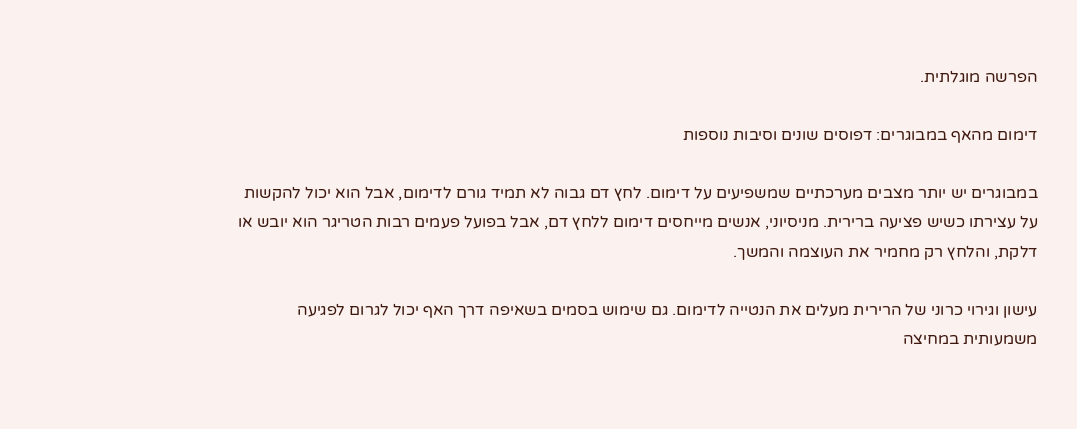הפרשה מוגלתית.

דימום מהאף במבוגרים: דפוסים שונים וסיבות נוספות

במבוגרים יש יותר מצבים מערכתיים שמשפיעים על דימום. לחץ דם גבוה לא תמיד גורם לדימום, אבל הוא יכול להקשות על עצירתו כשיש פציעה ברירית. מניסיוני, אנשים מייחסים דימום ללחץ דם, אבל בפועל פעמים רבות הטריגר הוא יובש או דלקת, והלחץ רק מחמיר את העוצמה והמשך.

עישון וגירוי כרוני של הרירית מעלים את הנטייה לדימום. גם שימוש בסמים בשאיפה דרך האף יכול לגרום לפגיעה משמעותית במחיצה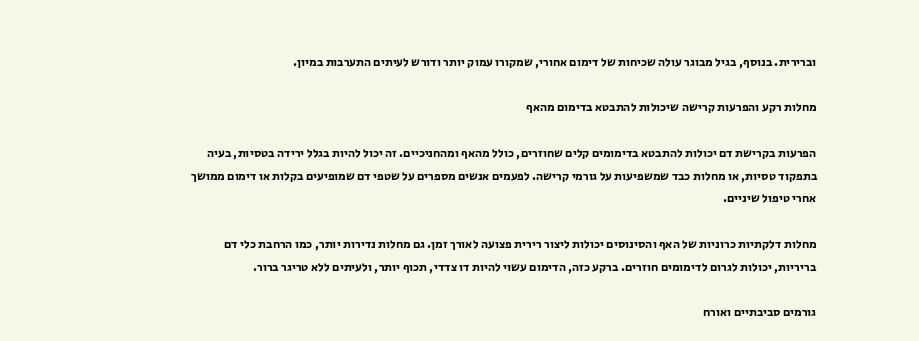וברירית. בנוסף, בגיל מבוגר עולה שכיחות של דימום אחורי, שמקורו עמוק יותר ודורש לעיתים התערבות במיון.

מחלות רקע והפרעות קרישה שיכולות להתבטא בדימום מהאף

הפרעות בקרישת דם יכולות להתבטא בדימומים קלים שחוזרים, כולל מהאף ומהחניכיים. זה יכול להיות בגלל ירידה בטסיות, בעיה בתפקוד טסיות, או מחלות כבד שמשפיעות על גורמי קרישה. לפעמים אנשים מספרים על שטפי דם שמופיעים בקלות או דימום ממושך אחרי טיפול שיניים.

מחלות דלקתיות כרוניות של האף והסינוסים יכולות ליצור רירית פצועה לאורך זמן. גם מחלות נדירות יותר, כמו הרחבת כלי דם בריריות, יכולות לגרום לדימומים חוזרים. ברקע כזה, הדימום עשוי להיות דו צדדי, תכוף יותר, ולעיתים ללא טריגר ברור.

גורמים סביבתיים ואורח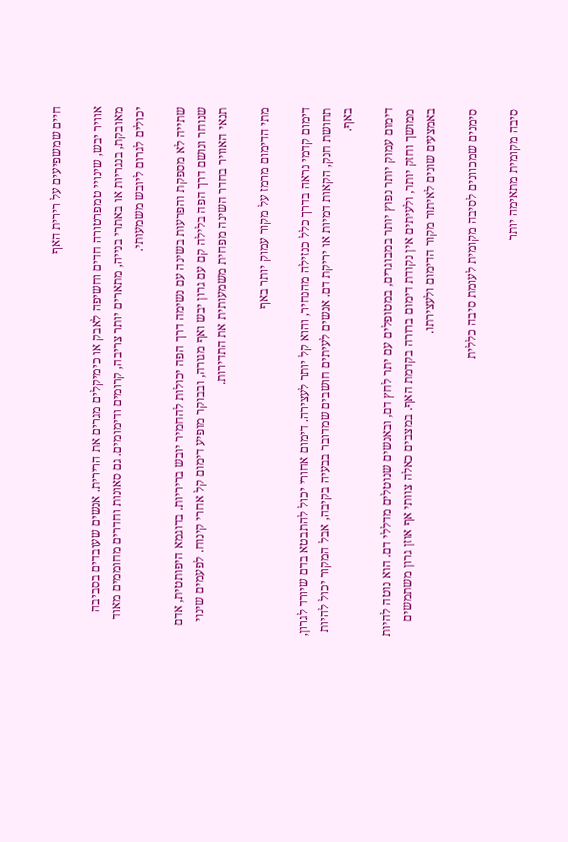חיים שמשפיעים על רירית האף

אוויר יבש, שינויי טמפרטורה חדים וחשיפה לאבק או כימיקלים מגרים את הרירית. אנשים שעובדים בסביבה מאובקת, בנגריות או באתרי בנייה, מתארים יותר צריבה, קרומים ודימומים. גם סאונות וחדרים מחוממים מאוד יכולים לגרום ליובש משמעותי.

שתייה לא מספקת והפרעות בשינה עם נשימה דרך הפה יכולות להחמיר יובש בריריות. בדוגמא היפותטית, אדם שנוחר ונושם דרך הפה בלילה קם עם גרון יבש ואף מגורה, ובבוקר מופיע דימום קל אחרי קינוח. לפעמים שינוי תנאי האוויר בחדר השינה מפחית משמעותית את התדירות.

מתי הדימום מרמז על מקור עמוק יותר באף

דימום קדמי נראה בדרך כלל כנזילה מהנחיר, והוא קל יותר לעצירה. דימום אחורי יכול להתבטא בדם שיורד לגרון, תחושת חנק, הקאות דמיות או יריקת דם. אנשים לעיתים חושבים שמדובר בבעיה בקיבה, אבל המקור יכול להיות באף.

דימום עמוק יותר נפוץ יותר במבוגרים, במטופלים עם יתר לחץ דם, ובאנשים שנוטלים מדללי דם. הוא נוטה להיות ממושך וחזק יותר, ולעיתים אין נקודת דימום ברורה בקדמת האף. במצבים כאלה צוותי אף אוזן גרון משתמשים באמצעים שונים לאיתור מקור הדימום ולעצירתו.

סימנים שמכוונים לסיבה מקומית לעומת סיבה כללית

סיבה מקומית מתאימה יותר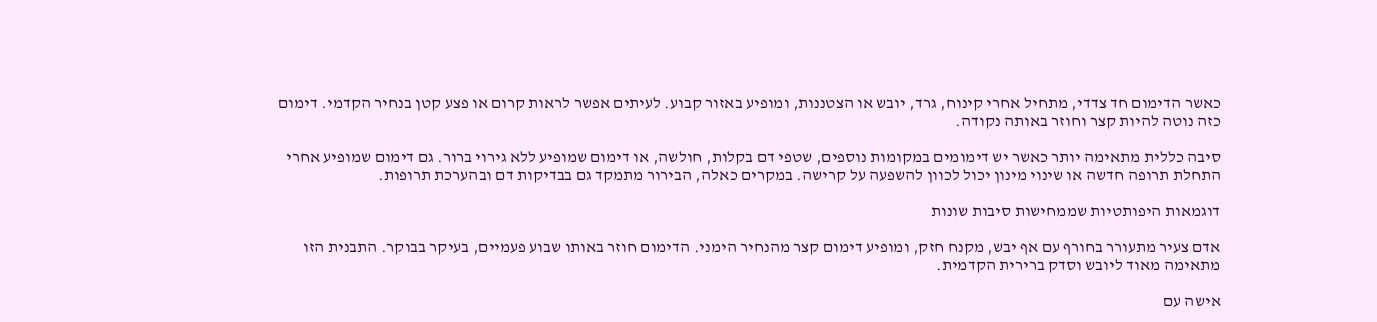כאשר הדימום חד צדדי, מתחיל אחרי קינוח, גרד, יובש או הצטננות, ומופיע באזור קבוע. לעיתים אפשר לראות קרום או פצע קטן בנחיר הקדמי. דימום כזה נוטה להיות קצר וחוזר באותה נקודה.

סיבה כללית מתאימה יותר כאשר יש דימומים במקומות נוספים, שטפי דם בקלות, חולשה, או דימום שמופיע ללא גירוי ברור. גם דימום שמופיע אחרי התחלת תרופה חדשה או שינוי מינון יכול לכוון להשפעה על קרישה. במקרים כאלה, הבירור מתמקד גם בבדיקות דם ובהערכת תרופות.

דוגמאות היפותטיות שממחישות סיבות שונות

אדם צעיר מתעורר בחורף עם אף יבש, מקנח חזק, ומופיע דימום קצר מהנחיר הימני. הדימום חוזר באותו שבוע פעמיים, בעיקר בבוקר. התבנית הזו מתאימה מאוד ליובש וסדק ברירית הקדמית.

אישה עם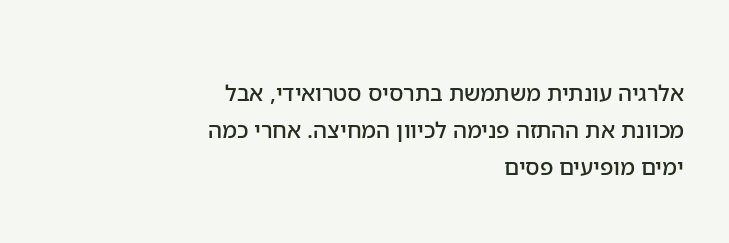אלרגיה עונתית משתמשת בתרסיס סטרואידי, אבל מכוונת את ההתזה פנימה לכיוון המחיצה. אחרי כמה ימים מופיעים פסים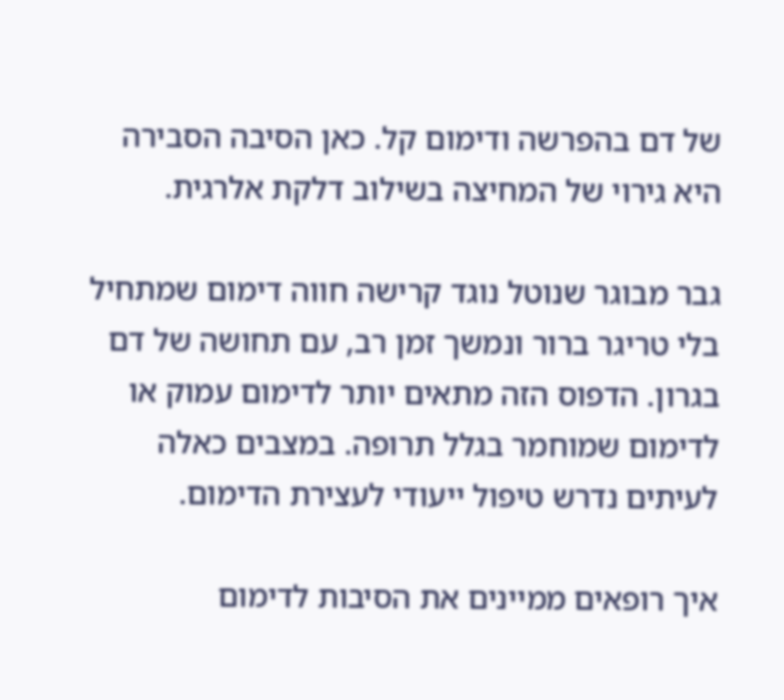של דם בהפרשה ודימום קל. כאן הסיבה הסבירה היא גירוי של המחיצה בשילוב דלקת אלרגית.

גבר מבוגר שנוטל נוגד קרישה חווה דימום שמתחיל בלי טריגר ברור ונמשך זמן רב, עם תחושה של דם בגרון. הדפוס הזה מתאים יותר לדימום עמוק או לדימום שמוחמר בגלל תרופה. במצבים כאלה לעיתים נדרש טיפול ייעודי לעצירת הדימום.

איך רופאים ממיינים את הסיבות לדימום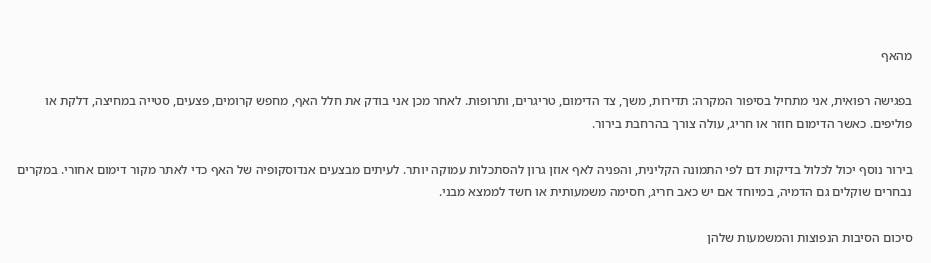מהאף

בפגישה רפואית, אני מתחיל בסיפור המקרה: תדירות, משך, צד הדימום, טריגרים, ותרופות. לאחר מכן אני בודק את חלל האף, מחפש קרומים, פצעים, סטייה במחיצה, דלקת או פוליפים. כאשר הדימום חוזר או חריג, עולה צורך בהרחבת בירור.

בירור נוסף יכול לכלול בדיקות דם לפי התמונה הקלינית, והפניה לאף אוזן גרון להסתכלות עמוקה יותר. לעיתים מבצעים אנדוסקופיה של האף כדי לאתר מקור דימום אחורי. במקרים נבחרים שוקלים גם הדמיה, במיוחד אם יש כאב חריג, חסימה משמעותית או חשד לממצא מבני.

סיכום הסיבות הנפוצות והמשמעות שלהן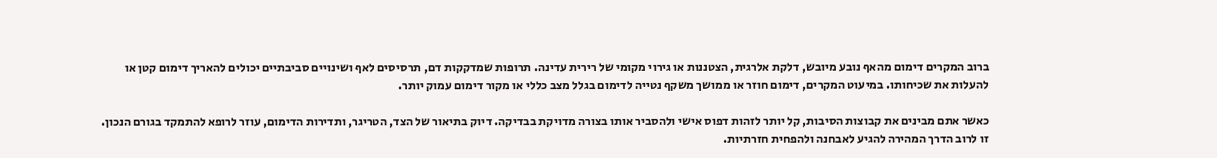ברוב המקרים דימום מהאף נובע מיובש, דלקת אלרגית, הצטננות או גירוי מקומי של רירית עדינה. תרופות שמדקקות דם, תרסיסים לאף ושינויים סביבתיים יכולים להאריך דימום קטן או להעלות את שכיחותו. במיעוט המקרים, דימום חוזר או ממושך משקף נטייה לדימום בגלל מצב כללי או מקור דימום עמוק יותר.

כאשר אתם מבינים את קבוצות הסיבות, קל יותר לזהות דפוס אישי ולהסביר אותו בצורה מדויקת בבדיקה. דיוק בתיאור של הצד, הטריגר, ותדירות הדימום, עוזר לרופא להתמקד בגורם הנכון. זו לרוב הדרך המהירה להגיע לאבחנה ולהפחית חזרתיות.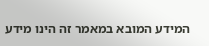המידע המובא במאמר זה הינו מידע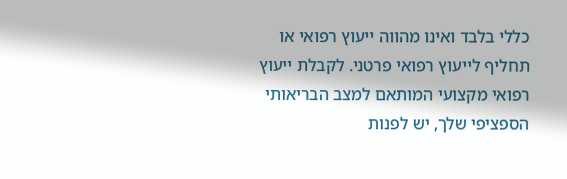כללי בלבד ואינו מהווה ייעוץ רפואי או תחליף לייעוץ רפואי פרטני. לקבלת ייעוץ רפואי מקצועי המותאם למצב הבריאותי הספציפי שלך, יש לפנות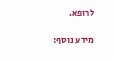לרופא.

מידע נוסף: